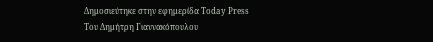Δημοσιεύτηκε στην εφημερίδα Today Press
Του Δημήτρη Γιαννακόπουλου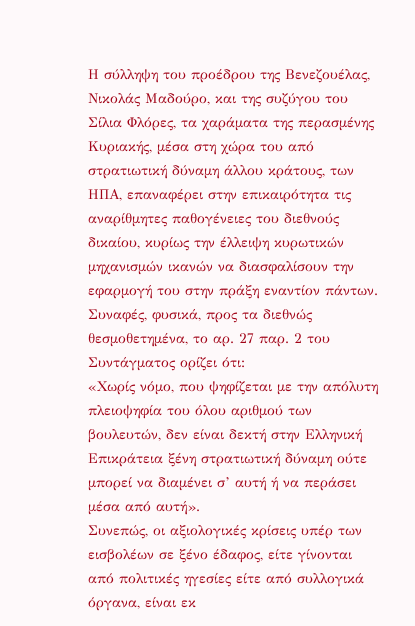Η σύλληψη του προέδρου της Βενεζουέλας, Νικολάς Μαδούρο, και της συζύγου του Σίλια Φλόρες, τα χαράματα της περασμένης Κυριακής, μέσα στη χώρα του από στρατιωτική δύναμη άλλου κράτους, των ΗΠΑ, επαναφέρει στην επικαιρότητα τις αναρίθμητες παθογένειες του διεθνούς δικαίου, κυρίως την έλλειψη κυρωτικών μηχανισμών ικανών να διασφαλίσουν την εφαρμογή του στην πράξη εναντίον πάντων. Συναφές, φυσικά, προς τα διεθνώς θεσμοθετημένα, το αρ. 27 παρ. 2 του Συντάγματος ορίζει ότι:
«Χωρίς νόμο, που ψηφίζεται με την απόλυτη πλειοψηφία του όλου αριθμού των βουλευτών, δεν είναι δεκτή στην Ελληνική Επικράτεια ξένη στρατιωτική δύναμη ούτε μπορεί να διαμένει σ’ αυτή ή να περάσει μέσα από αυτή».
Συνεπώς, οι αξιολογικές κρίσεις υπέρ των εισβολέων σε ξένο έδαφος, είτε γίνονται από πολιτικές ηγεσίες είτε από συλλογικά όργανα, είναι εκ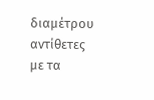διαμέτρου αντίθετες με τα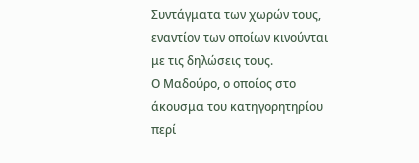Συντάγματα των χωρών τους, εναντίον των οποίων κινούνται με τις δηλώσεις τους.
Ο Μαδούρο, ο οποίος στο άκουσμα του κατηγορητηρίου περί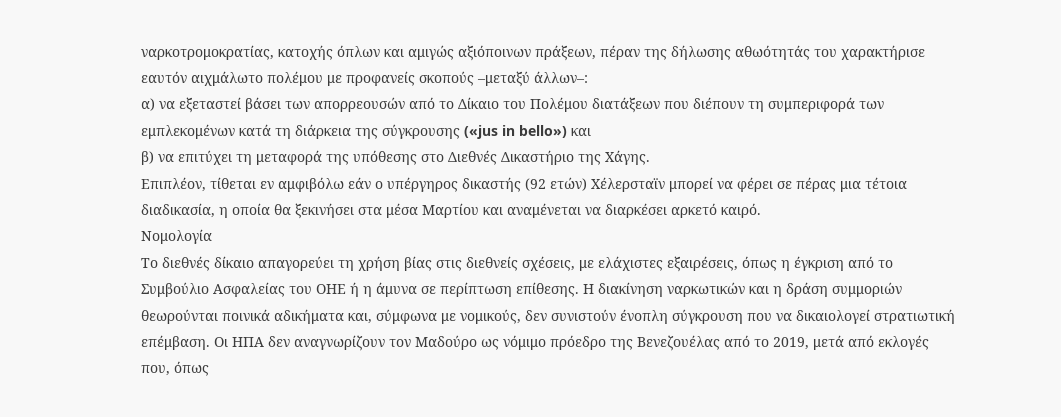ναρκοτρομοκρατίας, κατοχής όπλων και αμιγώς αξιόποινων πράξεων, πέραν της δήλωσης αθωότητάς του χαρακτήρισε εαυτόν αιχμάλωτο πολέμου με προφανείς σκοπούς –μεταξύ άλλων–:
α) να εξεταστεί βάσει των απορρεουσών από το Δίκαιο του Πολέμου διατάξεων που διέπουν τη συμπεριφορά των εμπλεκομένων κατά τη διάρκεια της σύγκρουσης («jus in bello») και
β) να επιτύχει τη μεταφορά της υπόθεσης στο Διεθνές Δικαστήριο της Χάγης.
Επιπλέον, τίθεται εν αμφιβόλω εάν ο υπέργηρος δικαστής (92 ετών) Χέλερσταϊν μπορεί να φέρει σε πέρας μια τέτοια διαδικασία, η οποία θα ξεκινήσει στα μέσα Μαρτίου και αναμένεται να διαρκέσει αρκετό καιρό.
Νομολογία
Το διεθνές δίκαιο απαγορεύει τη χρήση βίας στις διεθνείς σχέσεις, με ελάχιστες εξαιρέσεις, όπως η έγκριση από το Συμβούλιο Ασφαλείας του ΟΗΕ ή η άμυνα σε περίπτωση επίθεσης. Η διακίνηση ναρκωτικών και η δράση συμμοριών θεωρούνται ποινικά αδικήματα και, σύμφωνα με νομικούς, δεν συνιστούν ένοπλη σύγκρουση που να δικαιολογεί στρατιωτική επέμβαση. Οι ΗΠΑ δεν αναγνωρίζουν τον Μαδούρο ως νόμιμο πρόεδρο της Βενεζουέλας από το 2019, μετά από εκλογές που, όπως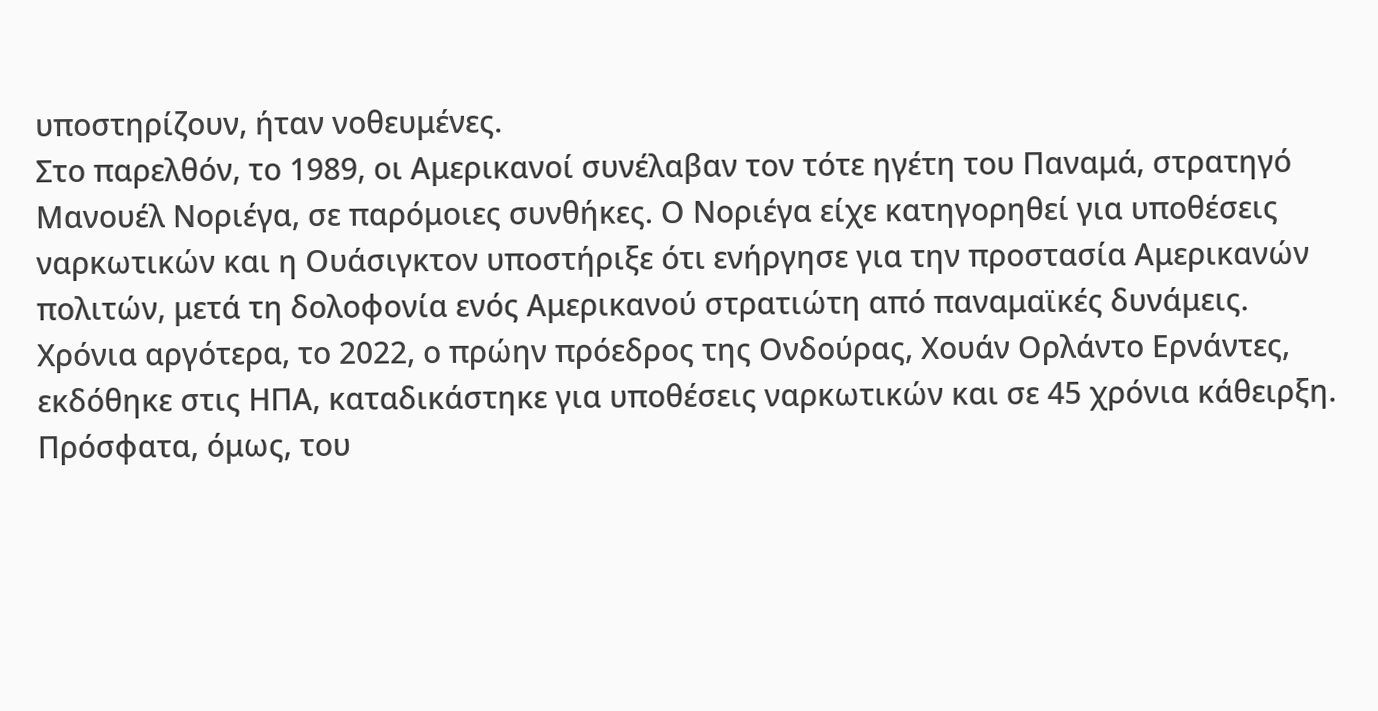υποστηρίζουν, ήταν νοθευμένες.
Στο παρελθόν, το 1989, οι Αμερικανοί συνέλαβαν τον τότε ηγέτη του Παναμά, στρατηγό Μανουέλ Νοριέγα, σε παρόμοιες συνθήκες. Ο Νοριέγα είχε κατηγορηθεί για υποθέσεις ναρκωτικών και η Ουάσιγκτον υποστήριξε ότι ενήργησε για την προστασία Αμερικανών πολιτών, μετά τη δολοφονία ενός Αμερικανού στρατιώτη από παναμαϊκές δυνάμεις.
Χρόνια αργότερα, το 2022, ο πρώην πρόεδρος της Ονδούρας, Χουάν Ορλάντο Ερνάντες, εκδόθηκε στις ΗΠΑ, καταδικάστηκε για υποθέσεις ναρκωτικών και σε 45 χρόνια κάθειρξη. Πρόσφατα, όμως, του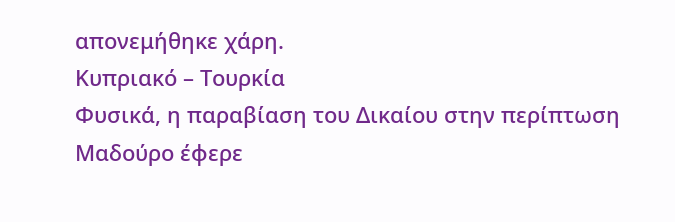απονεμήθηκε χάρη.
Κυπριακό – Τουρκία
Φυσικά, η παραβίαση του Δικαίου στην περίπτωση Μαδούρο έφερε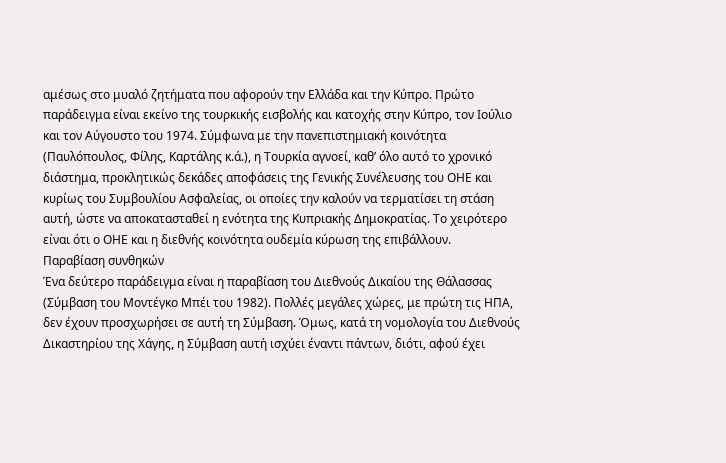αμέσως στο μυαλό ζητήματα που αφορούν την Ελλάδα και την Κύπρο. Πρώτο παράδειγμα είναι εκείνο της τουρκικής εισβολής και κατοχής στην Κύπρο, τον Ιούλιο και τον Αύγουστο του 1974. Σύμφωνα με την πανεπιστημιακή κοινότητα (Παυλόπουλος, Φίλης, Καρτάλης κ.ά.), η Τουρκία αγνοεί, καθ’ όλο αυτό το χρονικό διάστημα, προκλητικώς δεκάδες αποφάσεις της Γενικής Συνέλευσης του ΟΗΕ και κυρίως του Συμβουλίου Ασφαλείας, οι οποίες την καλούν να τερματίσει τη στάση αυτή, ώστε να αποκατασταθεί η ενότητα της Κυπριακής Δημοκρατίας. Το χειρότερο είναι ότι ο ΟΗΕ και η διεθνής κοινότητα ουδεμία κύρωση της επιβάλλουν.
Παραβίαση συνθηκών
Ένα δεύτερο παράδειγμα είναι η παραβίαση του Διεθνούς Δικαίου της Θάλασσας (Σύμβαση του Μοντέγκο Μπέι του 1982). Πολλές μεγάλες χώρες, με πρώτη τις ΗΠΑ, δεν έχουν προσχωρήσει σε αυτή τη Σύμβαση. Όμως, κατά τη νομολογία του Διεθνούς Δικαστηρίου της Χάγης, η Σύμβαση αυτή ισχύει έναντι πάντων, διότι, αφού έχει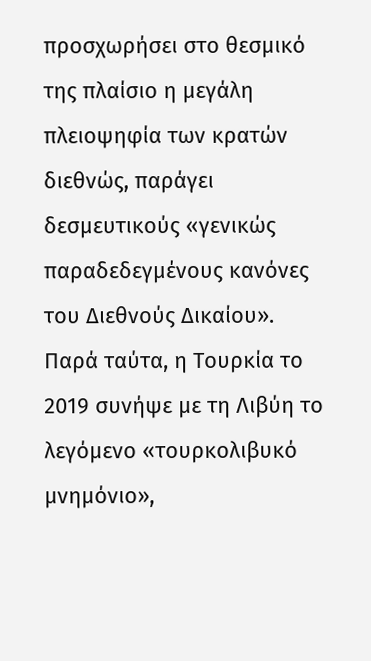προσχωρήσει στο θεσμικό της πλαίσιο η μεγάλη πλειοψηφία των κρατών διεθνώς, παράγει δεσμευτικούς «γενικώς παραδεδεγμένους κανόνες του Διεθνούς Δικαίου».
Παρά ταύτα, η Τουρκία το 2019 συνήψε με τη Λιβύη το λεγόμενο «τουρκολιβυκό μνημόνιο»,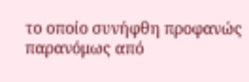το οποίο συνήφθη προφανώς παρανόμως από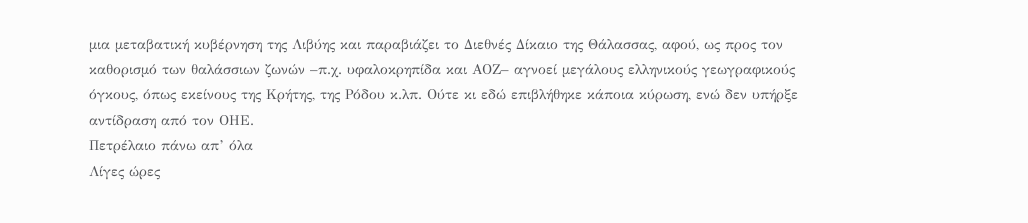μια μεταβατική κυβέρνηση της Λιβύης και παραβιάζει το Διεθνές Δίκαιο της Θάλασσας, αφού, ως προς τον καθορισμό των θαλάσσιων ζωνών –π.χ. υφαλοκρηπίδα και ΑΟΖ– αγνοεί μεγάλους ελληνικούς γεωγραφικούς όγκους, όπως εκείνους της Κρήτης, της Ρόδου κ.λπ. Ούτε κι εδώ επιβλήθηκε κάποια κύρωση, ενώ δεν υπήρξε αντίδραση από τον ΟΗΕ.
Πετρέλαιο πάνω απ’ όλα
Λίγες ώρες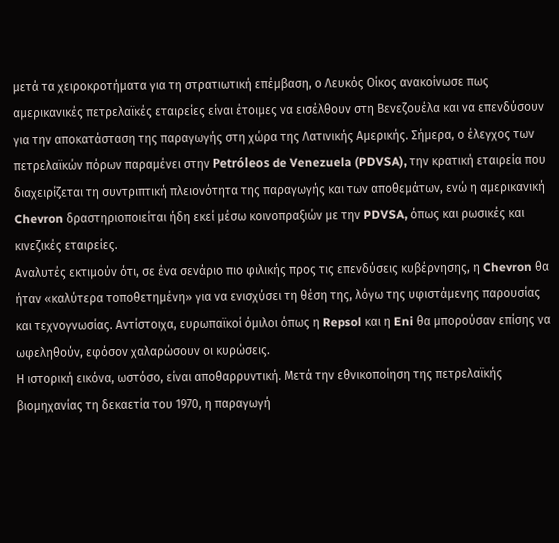μετά τα χειροκροτήματα για τη στρατιωτική επέμβαση, ο Λευκός Οίκος ανακοίνωσε πως αμερικανικές πετρελαϊκές εταιρείες είναι έτοιμες να εισέλθουν στη Βενεζουέλα και να επενδύσουν για την αποκατάσταση της παραγωγής στη χώρα της Λατινικής Αμερικής. Σήμερα, ο έλεγχος των πετρελαϊκών πόρων παραμένει στην Petróleos de Venezuela (PDVSA), την κρατική εταιρεία που διαχειρίζεται τη συντριπτική πλειονότητα της παραγωγής και των αποθεμάτων, ενώ η αμερικανική Chevron δραστηριοποιείται ήδη εκεί μέσω κοινοπραξιών με την PDVSA, όπως και ρωσικές και κινεζικές εταιρείες.
Αναλυτές εκτιμούν ότι, σε ένα σενάριο πιο φιλικής προς τις επενδύσεις κυβέρνησης, η Chevron θα ήταν «καλύτερα τοποθετημένη» για να ενισχύσει τη θέση της, λόγω της υφιστάμενης παρουσίας και τεχνογνωσίας. Αντίστοιχα, ευρωπαϊκοί όμιλοι όπως η Repsol και η Eni θα μπορούσαν επίσης να ωφεληθούν, εφόσον χαλαρώσουν οι κυρώσεις.
Η ιστορική εικόνα, ωστόσο, είναι αποθαρρυντική. Μετά την εθνικοποίηση της πετρελαϊκής βιομηχανίας τη δεκαετία του 1970, η παραγωγή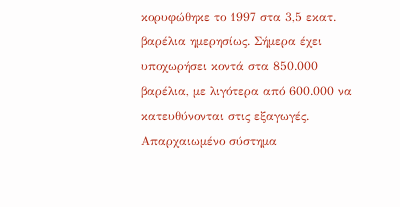κορυφώθηκε το 1997 στα 3,5 εκατ. βαρέλια ημερησίως. Σήμερα έχει υποχωρήσει κοντά στα 850.000 βαρέλια, με λιγότερα από 600.000 να κατευθύνονται στις εξαγωγές.
Απαρχαιωμένο σύστημα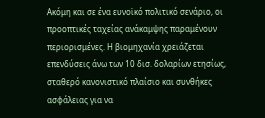Ακόμη και σε ένα ευνοϊκό πολιτικό σενάριο, οι προοπτικές ταχείας ανάκαμψης παραμένουν περιορισμένες. Η βιομηχανία χρειάζεται επενδύσεις άνω των 10 δισ. δολαρίων ετησίως, σταθερό κανονιστικό πλαίσιο και συνθήκες ασφάλειας για να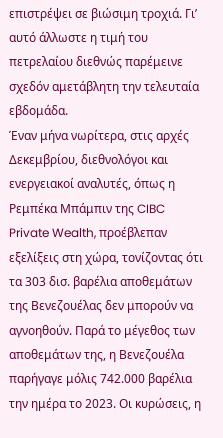επιστρέψει σε βιώσιμη τροχιά. Γι’ αυτό άλλωστε η τιμή του πετρελαίου διεθνώς παρέμεινε σχεδόν αμετάβλητη την τελευταία εβδομάδα.
Έναν μήνα νωρίτερα, στις αρχές Δεκεμβρίου, διεθνολόγοι και ενεργειακοί αναλυτές, όπως η Ρεμπέκα Μπάμπιν της CIBC Private Wealth, προέβλεπαν εξελίξεις στη χώρα, τονίζοντας ότι τα 303 δισ. βαρέλια αποθεμάτων της Βενεζουέλας δεν μπορούν να αγνοηθούν. Παρά το μέγεθος των αποθεμάτων της, η Βενεζουέλα παρήγαγε μόλις 742.000 βαρέλια την ημέρα το 2023. Οι κυρώσεις, η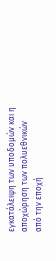εγκατάλειψη των υποδομών και η αποχώρηση των πολυεθνικών από την εποχή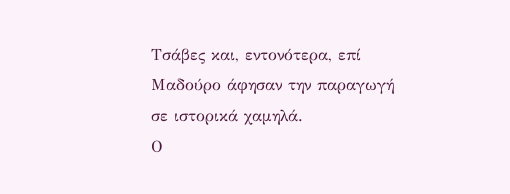Τσάβες και, εντονότερα, επί Μαδούρο άφησαν την παραγωγή σε ιστορικά χαμηλά.
Ο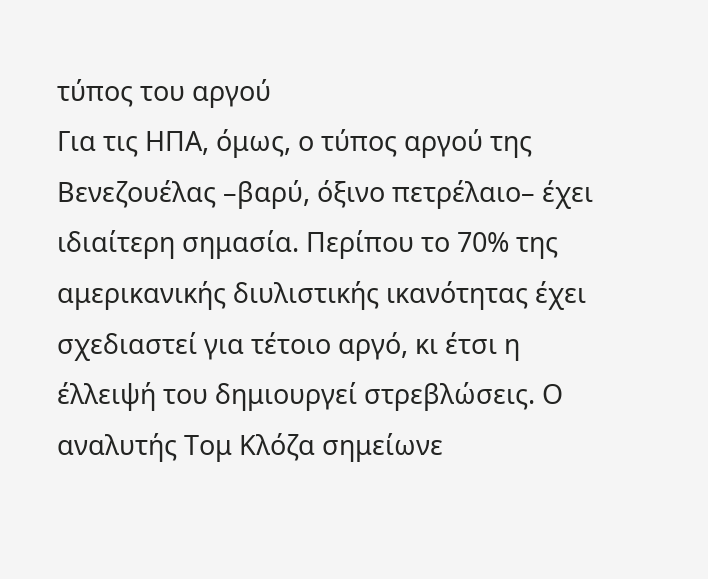τύπος του αργού
Για τις ΗΠΑ, όμως, ο τύπος αργού της Βενεζουέλας –βαρύ, όξινο πετρέλαιο– έχει ιδιαίτερη σημασία. Περίπου το 70% της αμερικανικής διυλιστικής ικανότητας έχει σχεδιαστεί για τέτοιο αργό, κι έτσι η έλλειψή του δημιουργεί στρεβλώσεις. Ο αναλυτής Τομ Κλόζα σημείωνε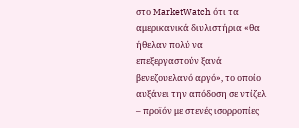στο MarketWatch ότι τα αμερικανικά διυλιστήρια «θα ήθελαν πολύ να επεξεργαστούν ξανά βενεζουελανό αργό», το οποίο αυξάνει την απόδοση σε ντίζελ – προϊόν με στενές ισορροπίες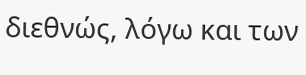διεθνώς, λόγω και των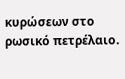κυρώσεων στο ρωσικό πετρέλαιο.